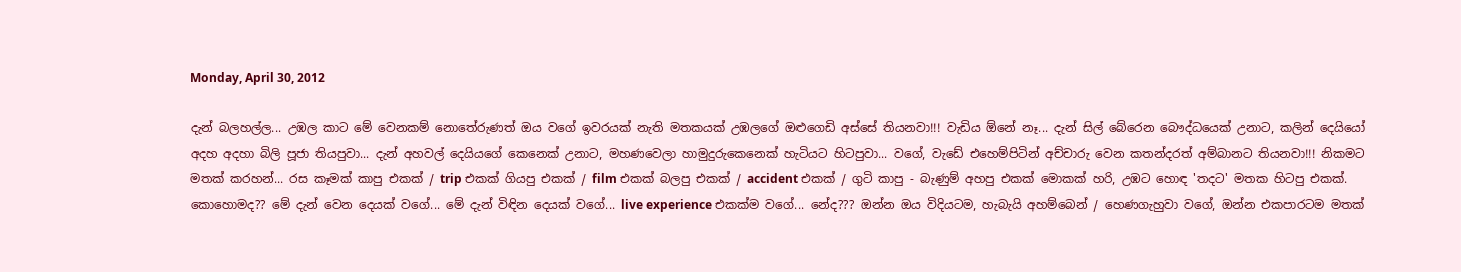Monday, April 30, 2012

දැන් බලහල්ල... උඹල කාට මේ වෙනකම් නොතේරුණත් ඔය වගේ ඉවරයක් නැති මතකයක් උඹලගේ ඔළුගෙඩි අස්සේ තියනවා!!! වැඩිය ඕනේ නෑ... දැන් සිල් බේරෙන බෞද්ධයෙක් උනාට, කලින් දෙයියෝ අදහ අදහා බිලි පූජා තියපුවා... දැන් අහවල් දෙයියගේ කෙනෙක් උනාට, මහණවෙලා හාමුදුරුකෙනෙක් හැටියට හිටපුවා... වගේ, වැඩේ එහෙම්පිටින් අච්චාරු වෙන කතන්දරත් අම්බානට තියනවා!!! නිකමට මතක් කරහන්... රස කෑමක් කාපු එකක් / trip එකක් ගියපු එකක් / film එකක් බලපු එකක් / accident එකක් / ගුටි කාපු - බැණුම් අහපු එකක් මොකක් හරි, උඹට හොඳ 'තදට' මතක හිටපු එකක්. කොහොමද?? මේ දැන් වෙන දෙයක් වගේ... මේ දැන් විඳින දෙයක් වගේ... live experience එකක්ම වගේ... නේද??? ඔන්න ඔය විදියටම, හැබැයි අහම්බෙන් / හෙණගැහුවා වගේ, ඔන්න එකපාරටම මතක්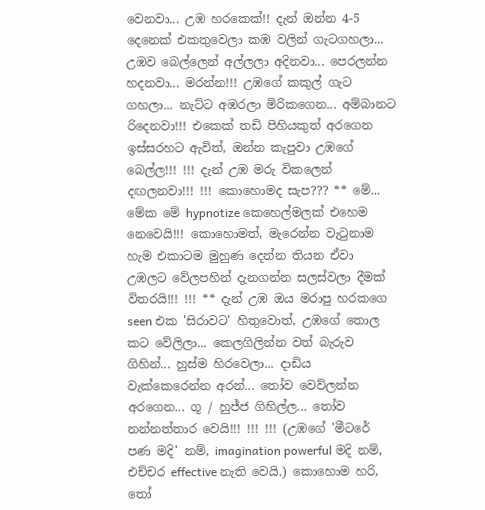වෙනවා... උඹ හරකෙක්!! දැන් ඔන්න 4-5 දෙනෙක් එකතුවෙලා කඹ වලින් ගැටගහලා... උඹව බෙල්ලෙන් අල්ලලා අදිනවා... පෙරලන්න හදනවා... මරන්න!!! උඹගේ කකුල් ගැට ගහලා... නැට්ට අඹරලා මිරිකගෙන... අම්බානට රිදෙනවා!!! එකෙක් තඩි පිහියකුත් අරගෙන ඉස්සරහට ඇවිත්, ඔන්න කැපුවා උඹගේ බෙල්ල!!! !!! දැන් උඹ මරු විකලෙන් දඟලනවා!!! !!! කොහොමද සැප??? ** මේ... මේක මේ hypnotize කෙහෙල්මලක් එහෙම නෙවෙයි!!! කොහොමත්, මැරෙන්න වැටුනාම හැම එකාටම මුහුණ දෙන්න තියන ඒවා උඹලට වේලපහින් දැනගන්න සලස්වලා දීමක් විතරයි!!! !!! ** දැන් උඹ ඔය මරාපු හරකගෙ seen එක 'සිරාවට' හිතුවොත්, උඹගේ තොල කට වේලිලා... කෙලගිලින්න වත් බැරුව ගිහින්... හුස්ම හිරවෙලා... දාඩිය වැක්කෙරෙන්න අරන්... තෝව වෙව්ලන්න අරගෙන... ගූ / හුජ්ජ ගිහිල්ල... තෝව නන්නත්තාර වෙයි!!! !!! !!! (උඹගේ 'මීටරේ පණ මදි' නම්, imagination powerful මදි නම්, එච්චර effective නැති වෙයි.) කොහොම හරි, තෝ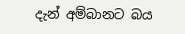දැන් අම්බානට බය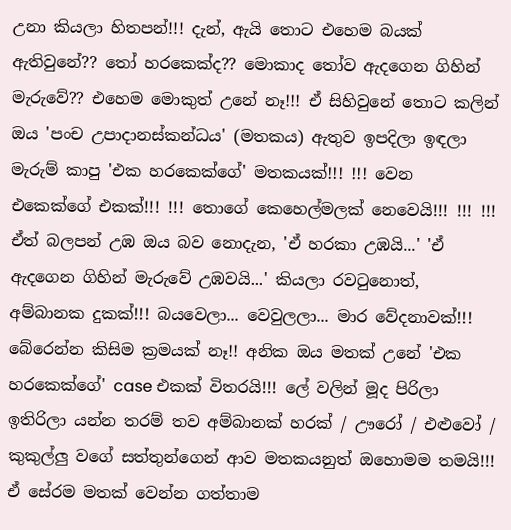උනා කියලා හිතපන්!!! දැන්, ඇයි තොට එහෙම බයක් ඇතිවුනේ?? තෝ හරකෙක්ද?? මොකාද තෝව ඇදගෙන ගිහින් මැරුවේ?? එහෙම මොකුත් උනේ නෑ!!! ඒ සිහිවුනේ තොට කලින් ඔය 'පංච උපාදානස්කන්ධය' (මතකය) ඇතුව ඉපදිලා ඉඳලා මැරුම් කාපු 'එක හරකෙක්ගේ' මතකයක්!!! !!! වෙන එකෙක්ගේ එකක්!!! !!! තොගේ කෙහෙල්මලක් නෙවෙයි!!! !!! !!! ඒත් බලපන් උඹ ඔය බව නොදැන, 'ඒ හරකා උඹයි...' 'ඒ ඇදගෙන ගිහින් මැරුවේ උඹවයි...' කියලා රවටුනොත්, අම්බානක දුකක්!!! බයවෙලා... වෙවුලලා... මාර වේදනාවක්!!! බේරෙන්න කිසිම ක්‍රමයක් නෑ!! අනික ඔය මතක් උනේ 'එක හරකෙක්ගේ' case එකක් විතරයි!!! ලේ වලින් මූද පිරිලා ඉතිරිලා යන්න තරම් තව අම්බානක් හරක් / ඌරෝ / එළුවෝ / කුකුල්ලු වගේ සත්තුන්ගෙන් ආව මතකයනුත් ඔහොමම තමයි!!! ඒ සේරම මතක් වෙන්න ගත්තාම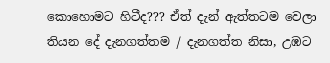කොහොමට හිටීද??? ඒත් දැන් ඇත්තටම වෙලා තියන දේ දැනගත්තම / දැනගත්ත නිසා, උඹට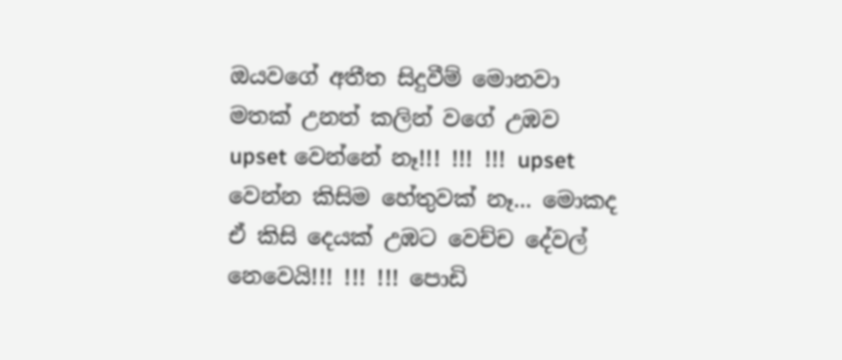ඔයවගේ අතීත සිදුවීම් මොනවා මතක් උනත් කලින් වගේ උඹව upset වෙන්නේ නෑ!!! !!! !!! upset වෙන්න කිසිම හේතුවක් නෑ... මොකද ඒ කිසි දෙයක් උඹට වෙච්ච දේවල් නෙවෙයි!!! !!! !!! පොඩි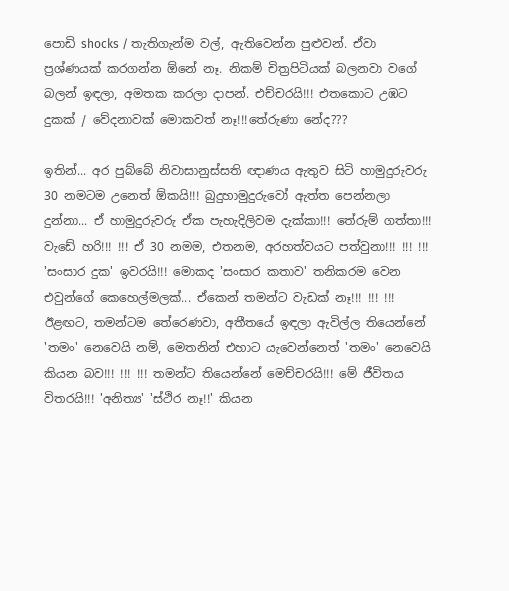පොඩි shocks / තැතිගැන්ම වල්, ඇතිවෙන්න පුළුවන්. ඒවා ප්‍රශ්ණයක් කරගන්න ඕනේ නෑ. නිකම් චිත්‍රපිටියක් බලනවා වගේ බලන් ඉඳලා, අමතක කරලා දාපන්. එච්චරයි!!! එතකොට උඹට දුකක් / වේදනාවක් මොකවත් නෑ!!!තේරුණා නේද???

ඉතින්... අර පුබ්බේ නිවාසානුස්සති ඥාණය ඇතුව සිටි හාමුදුරුවරු 30 නමටම උනෙත් ඕකයි!!! බුදුහාමුදුරුවෝ ඇත්ත පෙන්නලා දුන්නා... ඒ හාමුදුරුවරු ඒක පැහැදිලිවම දැක්කා!!! තේරුම් ගත්තා!!! වැඩේ හරි!!! !!! ඒ 30 නමම, එතනම, අරහත්වයට පත්වුනා!!! !!! !!! 'සංසාර දුක' ඉවරයි!!! මොකද 'සංසාර කතාව' තනිකරම වෙන එවුන්ගේ කෙහෙල්මලක්... ඒකෙන් තමන්ට වැඩක් නෑ!!! !!! !!! ඊළඟට, තමන්ටම තේරෙණවා, අතීතයේ ඉඳලා ඇවිල්ල තියෙන්නේ 'තමං' නෙවෙයි නම්, මෙතනින් එහාට යැවෙන්නෙත් 'තමං' නෙවෙයි කියන බව!!! !!! !!! තමන්ට තියෙන්නේ මෙච්චරයි!!! මේ ජීවිතය විතරයි!!! 'අනිත්‍ය' 'ස්ථිර නෑ!!' කියන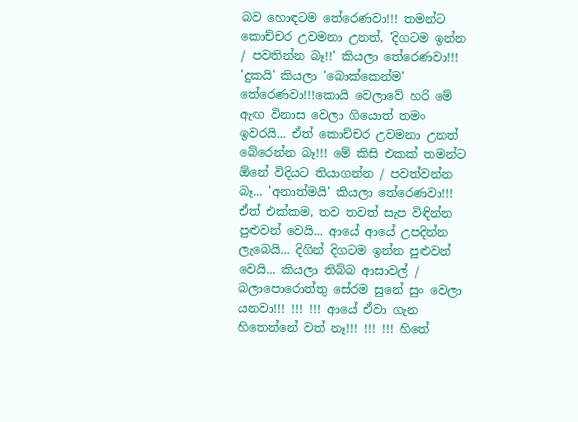බව හොඳටම තේරෙණවා!!! තමන්ට කොච්චර උවමනා උනත්, 'දිගටම ඉන්න / පවතින්න බෑ!!' කියලා තේරෙණවා!!! 'දුකයි' කියලා 'බොක්කෙන්ම' තේරෙණවා!!!කොයි වෙලාවේ හරි මේ ඇඟ විනාස වෙලා ගියොත් තමං ඉවරයි... ඒත් කොච්චර උවමනා උනත් බේරෙන්න බෑ!!! මේ කිසි එකක් තමන්ට ඕනේ විදියට තියාගන්න / පවත්වන්න බෑ... 'අනාත්මයි' කියලා තේරෙණවා!!! ඒත් එක්කම, තව තවත් සැප විඳින්න පුළුවන් වෙයි... ආයේ ආයේ උපදින්න ලැබෙයි... දිගින් දිගටම ඉන්න පුළුවන් වෙයි... කියලා තිබ්බ ආසාවල් / බලාපොරොත්තු සේරම සුනේ සුං වෙලා යනවා!!! !!! !!! ආයේ ඒවා ගැන හිතෙන්නේ වත් නෑ!!! !!! !!! හිතේ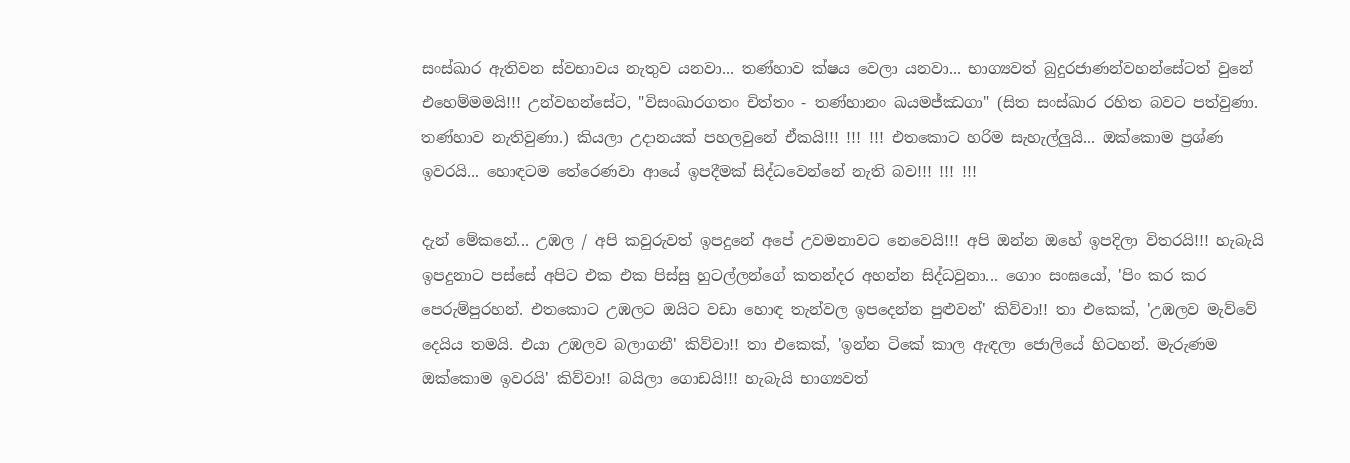සංස්ඛාර ඇතිවන ස්වභාවය නැතුව යනවා... තණ්හාව ක්ෂය වෙලා යනවා... භාග්‍යවත් බුදුරජාණන්වහන්සේටත් වුනේ එහෙම්මමයි!!! උන්වහන්සේට, "විසංඛාරගතං චිත්තං - තණ්හානං ඛයමජ්ඣගා" (සිත සංස්ඛාර රහිත බවට පත්වුණා. තණ්හාව නැතිවුණා.) කියලා උදානයක් පහලවුනේ ඒකයි!!! !!! !!! එතකොට හරිම සැහැල්ලුයි... ඔක්කොම ප්‍රශ්ණ ඉවරයි... හොඳටම තේරෙණවා ආයේ ඉපදීමක් සිද්ධවෙන්නේ නැති බව!!! !!! !!!

දැන් මේකනේ... උඹල / අපි කවුරුවත් ඉපදුනේ අපේ උවමනාවට නෙවෙයි!!! අපි ඔන්න ඔහේ ඉපදිලා විතරයි!!! හැබැයි ඉපදුනාට පස්සේ අපිට එක එක පිස්සු හුටල්ලන්ගේ කතන්දර අහන්න සිද්ධවුනා... ගොං සංඝයෝ, 'පිං කර කර පෙරුම්පුරහන්. එතකොට උඹලට ඔයිට වඩා හොඳ තැන්වල ඉපදෙන්න පුළුවන්' කිව්වා!! තා එකෙක්, 'උඹලව මැව්වේ දෙයිය තමයි. එයා උඹලව බලාගනී' කිව්වා!! තා එකෙක්, 'ඉන්න ටිකේ කාල ඇඳලා ජොලියේ හිටහන්. මැරුණම ඔක්කොම ඉවරයි' කිව්වා!! බයිලා ගොඩයි!!! හැබැයි භාග්‍යවත්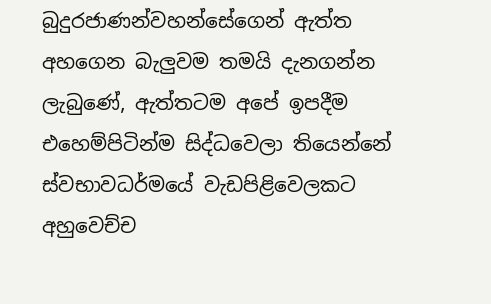බුදුරජාණන්වහන්සේගෙන් ඇත්ත අහගෙන බැලුවම තමයි දැනගන්න ලැබුණේ, ඇත්තටම අපේ ඉපදීම එහෙම්පිටින්ම සිද්ධවෙලා තියෙන්නේ ස්වභාවධර්මයේ වැඩපිළිවෙලකට අහුවෙච්ච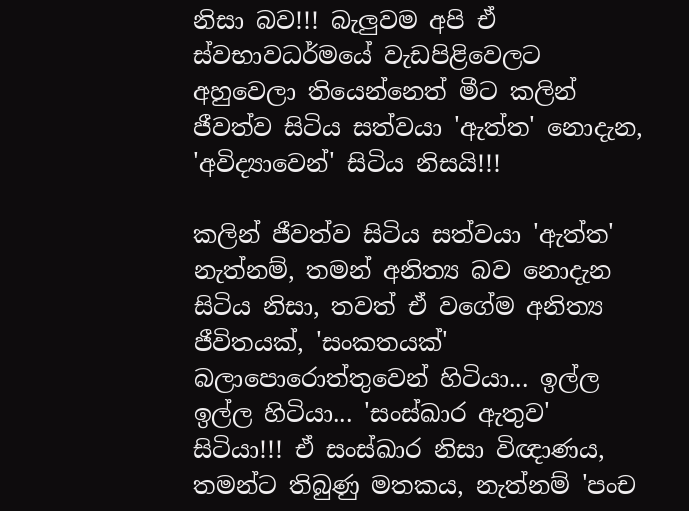නිසා බව!!! බැලුවම අපි ඒ ස්වභාවධර්මයේ වැඩපිළිවෙලට අහුවෙලා තියෙන්නෙත් මීට කලින් ජීවත්ව සිටිය සත්වයා 'ඇත්ත' නොදැන, 'අවිද්‍යාවෙන්' සිටිය නිසයි!!!

කලින් ජීවත්ව සිටිය සත්වයා 'ඇත්ත' නැත්නම්, තමන් අනිත්‍ය බව නොදැන සිටිය නිසා, තවත් ඒ වගේම අනිත්‍ය ජීවිතයක්, 'සංකතයක්' බලාපොරොත්තුවෙන් හිටියා... ඉල්ල ඉල්ල හිටියා... 'සංස්ඛාර ඇතුව' සිටියා!!! ඒ සංස්ඛාර නිසා විඥාණය, තමන්ට තිබුණු මතකය, නැත්නම් 'පංච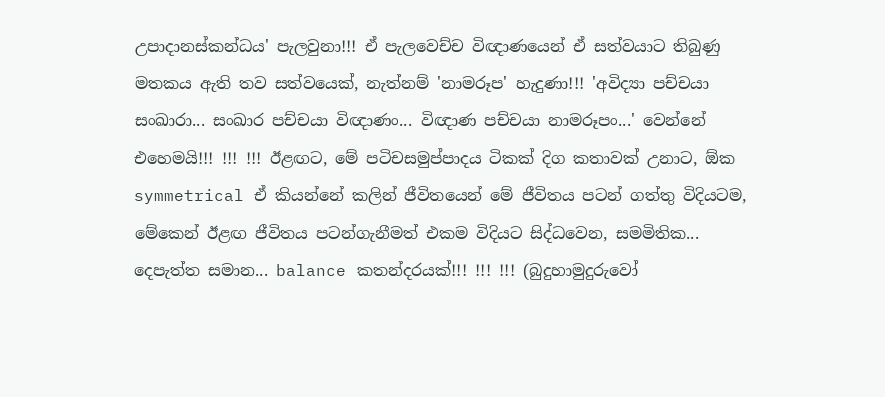උපාදානස්කන්ධය' පැලවුනා!!! ඒ පැලවෙච්ච විඥාණයෙන් ඒ සත්වයාට තිබුණු මතකය ඇති තව සත්වයෙක්, නැත්නම් 'නාමරූප' හැදුණා!!! 'අවිද්‍යා පච්චයා සංඛාරා... සංඛාර පච්චයා විඥාණං... විඥාණ පච්චයා නාමරූපං...' වෙන්නේ එහෙමයි!!! !!! !!! ඊළඟට, මේ පටිචසමුප්පාදය ටිකක් දිග කතාවක් උනාට, ඕක symmetrical ඒ කියන්නේ කලින් ජීවිතයෙන් මේ ජීවිතය පටන් ගත්තු විදියටම, මේකෙන් ඊළඟ ජීවිතය පටන්ගැනීමත් එකම විදියට සිද්ධවෙන, සමමිතික... දෙපැත්ත සමාන... balance කතන්දරයක්!!! !!! !!! (බුදුහාමුදුරුවෝ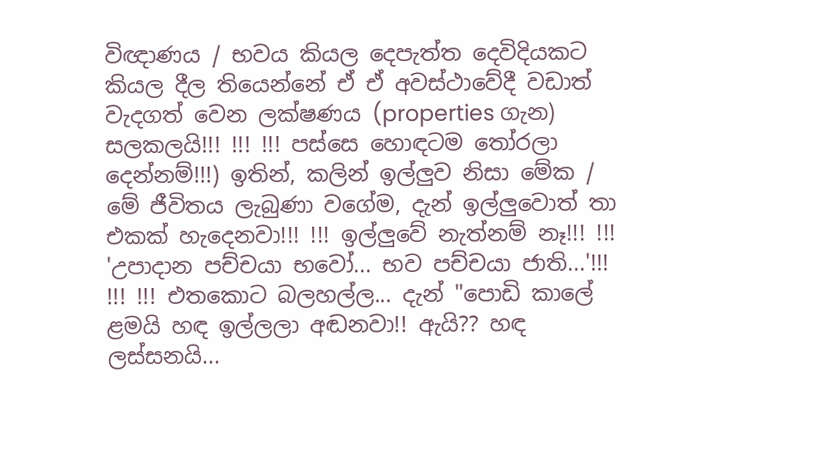විඥාණය / භවය කියල දෙපැත්ත දෙවිදියකට කියල දීල තියෙන්නේ ඒ ඒ අවස්ථාවේදී වඩාත් වැදගත් වෙන ලක්ෂණය (properties ගැන) සලකලයි!!! !!! !!! පස්සෙ හොඳටම තෝරලා දෙන්නම්!!!) ඉතින්, කලින් ඉල්ලුව නිසා මේක / මේ ජීවිතය ලැබුණා වගේම, දැන් ඉල්ලුවොත් තා එකක් හැදෙනවා!!! !!! ඉල්ලුවේ නැත්නම් නෑ!!! !!! 'උපාදාන පච්චයා භවෝ... භව පච්චයා ජාති...'!!! !!! !!! එතකොට බලහල්ල... දැන් "පොඩි කාලේ ළමයි හඳ ඉල්ලලා අඬනවා!! ඇයි?? හඳ ලස්සනයි...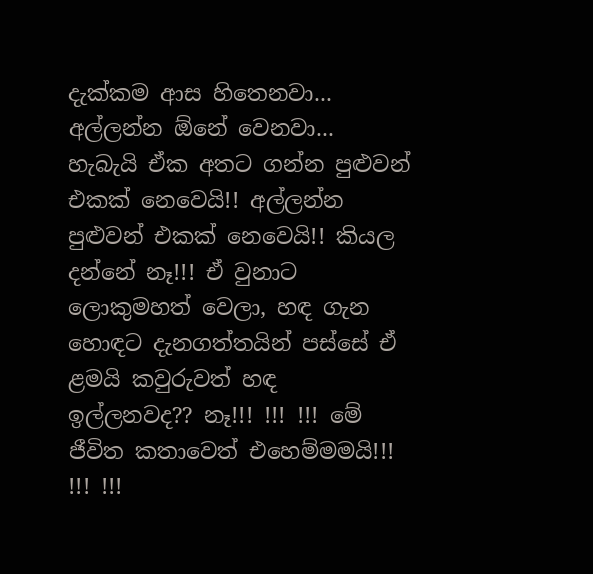දැක්කම ආස හිතෙනවා... අල්ලන්න ඕනේ වෙනවා... හැබැයි ඒක අතට ගන්න පුළුවන් එකක් නෙවෙයි!! අල්ලන්න පුළුවන් එකක් නෙවෙයි!! කියල දන්නේ නෑ!!! ඒ වුනාට ලොකුමහත් වෙලා, හඳ ගැන හොඳට දැනගත්තයින් පස්සේ ඒ ළමයි කවුරුවත් හඳ ඉල්ලනවද?? නෑ!!! !!! !!! මේ ජීවිත කතාවෙත් එහෙම්මමයි!!! !!! !!!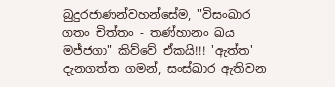බුදුරජාණන්වහන්සේම, "විසංඛාර ගතං චිත්තං - තණ්හානං ඛය මජ්ජගා" කිව්වේ ඒකයි!!! 'ඇත්ත' දැනගත්ත ගමන්, සංස්ඛාර ඇතිවන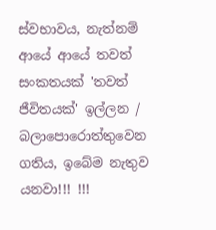ස්වභාවය, නැත්නම් ආයේ ආයේ තවත් සංකතයක් 'තවත් ජීවිතයක්' ඉල්ලන / බලාපොරොත්තුවෙන ගතිය, ඉබේම නැතුව යනවා!!! !!!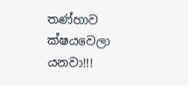තණ්හාව ක්ෂයවෙලා යනවා!!!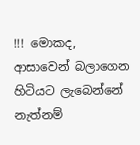!!! මොකද, ආසාවෙන් බලාගෙන හිටියට ලැබෙන්නේ නැත්නම්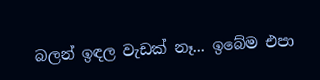බලන් ඉඳල වැඩක් නෑ... ඉබේම එපා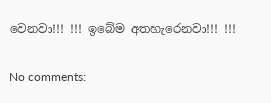වෙනවා!!! !!! ඉබේම අතහැරෙනවා!!! !!!

No comments: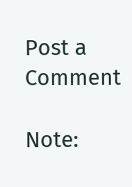Post a Comment

Note: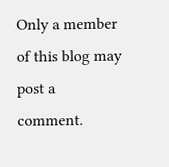Only a member of this blog may post a comment.